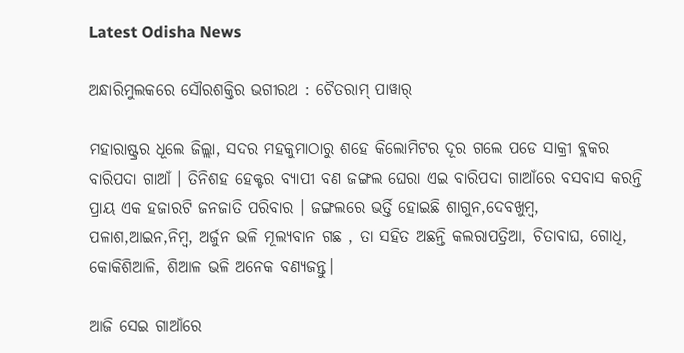Latest Odisha News

ଅନ୍ଧାରିମୁଲକରେ ସୌରଶକ୍ତିର ଭଗୀରଥ : ଚୈତରାମ୍ ପାୱାର୍

ମହାରାଷ୍ଟ୍ରର ଧୂଲେ ଜିଲ୍ଲା, ସଦର ମହକୁମାଠାରୁ ଶହେ କିଲୋମିଟର ଦୂର ଗଲେ ପଡେ ସାକ୍ରୀ ବ୍ଲକର ବାରିପଦା ଗାଆଁ । ତିନିଶହ ହେକ୍ଟର ବ୍ୟାପୀ ବଣ ଜଙ୍ଗଲ ଘେରା ଏଇ ବାରିପଦା ଗାଆଁରେ ବସବାସ କରନ୍ତି ପ୍ରାୟ ଏକ ହଜାରଟି ଜନଜାତି ପରିବାର । ଜଙ୍ଗଲରେ ଭର୍ତ୍ତି ହୋଇଛି ଶାଗୁନ,ଦେବଖୁମ୍ବ, ପଳାଶ,ଆଇନ,ନିମ୍ବ, ଅର୍ଜୁନ ଭଳି ମୂଲ୍ୟବାନ ଗଛ , ତା ସହିତ ଅଛନ୍ତି କଲରାପତ୍ରିଆ, ଚିତାବାଘ, ଗୋଧି, କୋକିଶିଆଳି, ଶିଆଳ ଭଳି ଅନେକ ବଣ୍ୟଜନ୍ତୁ।

ଆଜି ସେଇ ଗାଆଁରେ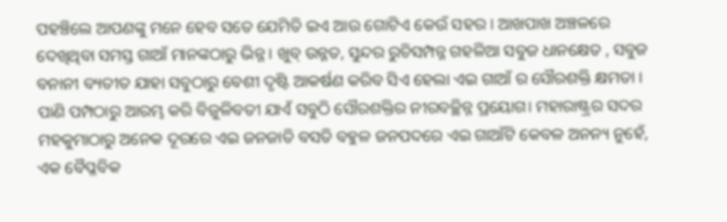ପହଞ୍ଚିଲେ ଆପଣଙ୍କୁ ମନେ ହେବ ସତେ ଯେମିତି ଇଏ ଆଉ ଗୋଟିଏ କେଉଁ ସହର । ଆଖପାଖ ଅଞ୍ଚଳରେ ଦେଖିଥିବା ସମସ୍ତ ଗାଆଁ ମାନଙ୍କଠାରୁ ଭିନ୍ନ । ଖୁବ୍ ଉନ୍ନତ, ସୁନ୍ଦର ରୁଚିସମ୍ପନ୍ନ ଗହଳିଆ ସବୁଜ ଧାନକ୍ଷେତ , ସବୁଜ ବନାନୀ ବ୍ୟତୀତ ଯାହା ସବୁଠାରୁ ବେଶୀ ଦୃଷ୍ଟି ଆକର୍ଷଣ କରିବ ସିଏ ହେଲା ଏଇ ଗାଆଁ ର ସୌରଶକ୍ତି କ୍ଷମତା । ପାଣି ପମ୍ପଠାରୁ ଆରମ୍ଭ କରି ବିଜୁଳିବତୀ ଯାଏଁ ସବୁଠି ସୌରଶକ୍ତିର ନୀରବଚ୍ଛିନ୍ନ ପ୍ରୟୋଗ। ମହାରାଷ୍ଟ୍ରର ସଦର ମହକୁମାଠାରୁ ଅନେକ ଦୂରରେ ଏଇ ଜନଜାତି ବସତି ବହୁଳ ଜନପଦରେ ଏଇ ଗାଆଁଟି କେବଳ ଅନନ୍ୟ ନୁହେଁ, ଏକ ବୈପ୍ଳବିକ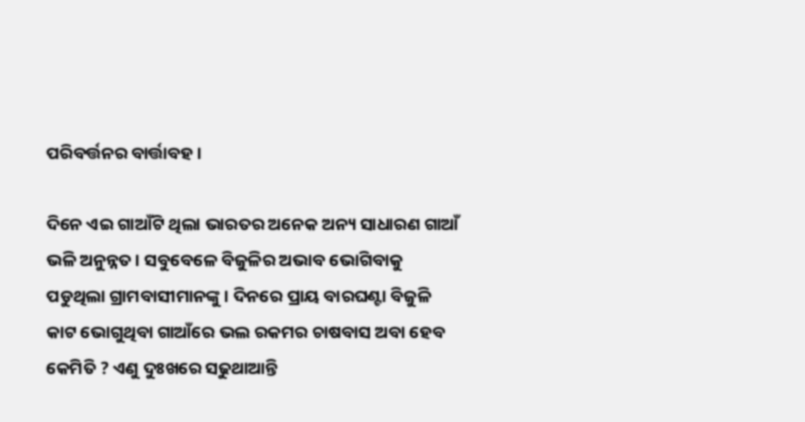ପରିବର୍ତ୍ତନର ବାର୍ତ୍ତାବହ ।

ଦିନେ ଏଇ ଗାଆଁଟି ଥିଲା ଭାରତର ଅନେକ ଅନ୍ୟ ସାଧାରଣ ଗାଆଁ ଭଳି ଅନୁନ୍ନତ । ସବୁବେଳେ ବିଜୁଳିର ଅଭାବ ଭୋଗିବାକୁ ପଡୁଥିଲା ଗ୍ରାମବାସୀମାନଙ୍କୁ। ଦିନରେ ପ୍ରାୟ ବାରଘଣ୍ଟା ବିଜୁଳି କାଟ ଭୋଗୁଥିବା ଗାଆଁରେ ଭଲ ରକମର ଚାଷବାସ ଅବା ହେବ କେମିତି ? ଏଣୁ ଦୁଃଖରେ ସଢୁଥାଆନ୍ତି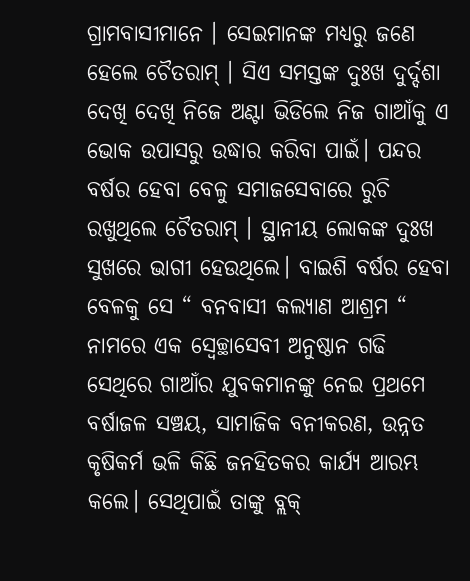ଗ୍ରାମବାସୀମାନେ । ସେଇମାନଙ୍କ ମଧ୍ୟରୁ ଜଣେ ହେଲେ ଚୈତରାମ୍ । ସିଏ ସମସ୍ତଙ୍କ ଦୁଃଖ ଦୁର୍ଦ୍ଦଶା ଦେଖି ଦେଖି ନିଜେ ଅଣ୍ଟା ଭିଡିଲେ ନିଜ ଗାଆଁକୁ ଏ ଭୋକ ଉପାସରୁ ଉଦ୍ଧାର କରିବା ପାଇଁ। ପନ୍ଦର ବର୍ଷର ହେବା ବେଳୁ ସମାଜସେବାରେ ରୁଚି ରଖୁଥିଲେ ଚୈତରାମ୍ । ସ୍ଥାନୀୟ ଲୋକଙ୍କ ଦୁଃଖ ସୁଖରେ ଭାଗୀ ହେଉଥିଲେ। ବାଇଶି ବର୍ଷର ହେବା ବେଳକୁ ସେ “ ବନବାସୀ କଲ୍ୟାଣ ଆଶ୍ରମ “ ନାମରେ ଏକ ସ୍ୱେଚ୍ଛାସେବୀ ଅନୁଷ୍ଠାନ ଗଢି ସେଥିରେ ଗାଆଁର ଯୁବକମାନଙ୍କୁ ନେଇ ପ୍ରଥମେ ବର୍ଷାଜଳ ସଞ୍ଚୟ, ସାମାଜିକ ବନୀକରଣ, ଉନ୍ନତ କୃଷିକର୍ମ ଭଳି କିଛି ଜନହିତକର କାର୍ଯ୍ୟ ଆରମ୍ଭ କଲେ। ସେଥିପାଇଁ ତାଙ୍କୁ ବ୍ଲକ୍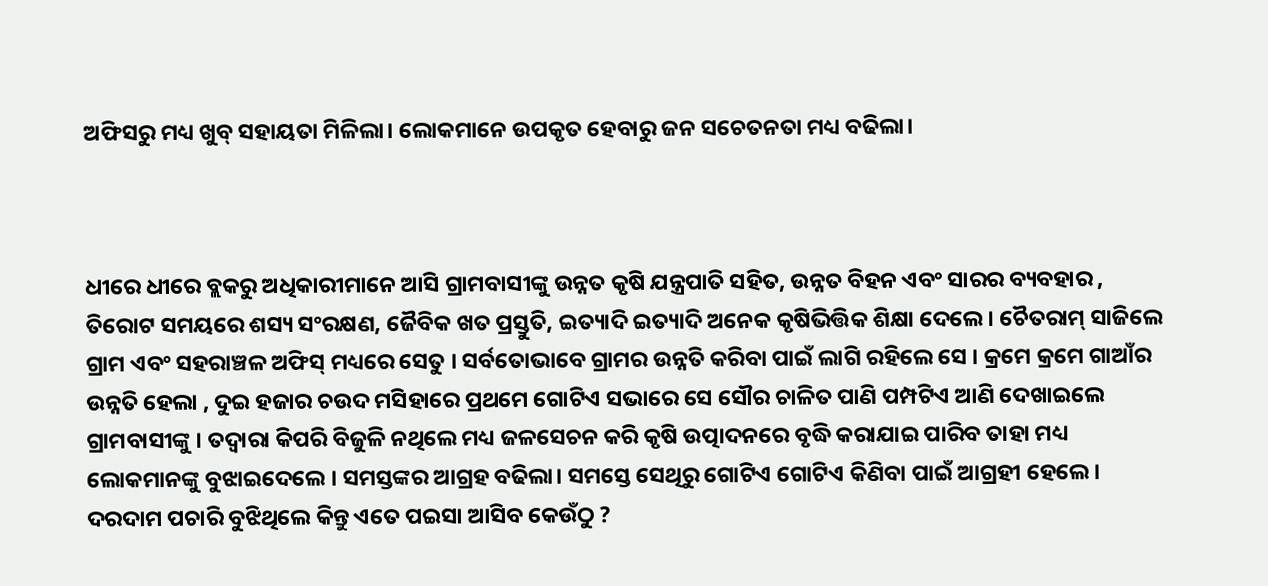ଅଫିସରୁ ମଧ୍ୟ ଖୁବ୍ ସହାୟତା ମିଳିଲା। ଲୋକମାନେ ଉପକୃତ ହେବାରୁ ଜନ ସଚେତନତା ମଧ୍ୟ ବଢିଲା।



ଧୀରେ ଧୀରେ ବ୍ଲକରୁ ଅଧିକାରୀମାନେ ଆସି ଗ୍ରାମବାସୀଙ୍କୁ ଉନ୍ନତ କୃଷି ଯନ୍ତ୍ରପାତି ସହିତ, ଉନ୍ନତ ବିହନ ଏବଂ ସାରର ବ୍ୟବହାର , ତିରୋଟ ସମୟରେ ଶସ୍ୟ ସଂରକ୍ଷଣ, ଜୈବିକ ଖତ ପ୍ରସ୍ତୁତି, ଇତ୍ୟାଦି ଇତ୍ୟାଦି ଅନେକ କୃଷିଭିତ୍ତିକ ଶିକ୍ଷା ଦେଲେ। ଚୈତରାମ୍ ସାଜିଲେ ଗ୍ରାମ ଏବଂ ସହରାଞ୍ଚଳ ଅଫିସ୍ ମଧ୍ୟରେ ସେତୁ । ସର୍ବତୋଭାବେ ଗ୍ରାମର ଉନ୍ନତି କରିବା ପାଇଁ ଲାଗି ରହିଲେ ସେ । କ୍ରମେ କ୍ରମେ ଗାଆଁର ଉନ୍ନତି ହେଲା , ଦୁଇ ହଜାର ଚଉଦ ମସିହାରେ ପ୍ରଥମେ ଗୋଟିଏ ସଭାରେ ସେ ସୌର ଚାଳିତ ପାଣି ପମ୍ପଟିଏ ଆଣି ଦେଖାଇଲେ ଗ୍ରାମବାସୀଙ୍କୁ । ତଦ୍ୱାରା କିପରି ବିଜୁଳି ନଥିଲେ ମଧ୍ୟ ଜଳସେଚନ କରି କୃଷି ଉତ୍ପାଦନରେ ବୃଦ୍ଧି କରାଯାଇ ପାରିବ ତାହା ମଧ୍ୟ ଲୋକମାନଙ୍କୁ ବୁଝାଇଦେଲେ । ସମସ୍ତଙ୍କର ଆଗ୍ରହ ବଢିଲା। ସମସ୍ତେ ସେଥିରୁ ଗୋଟିଏ ଗୋଟିଏ କିଣିବା ପାଇଁ ଆଗ୍ରହୀ ହେଲେ। ଦରଦାମ ପଚାରି ବୁଝିଥିଲେ କିନ୍ତୁ ଏତେ ପଇସା ଆସିବ କେଉଁଠୁ ?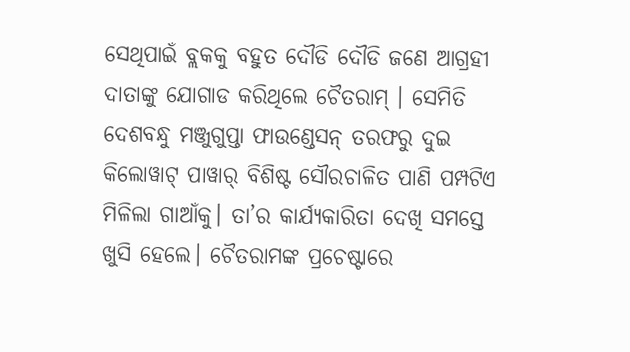ସେଥିପାଇଁ ବ୍ଲକକୁ ବହୁତ ଦୌଡି ଦୌଡି ଜଣେ ଆଗ୍ରହୀ ଦାତାଙ୍କୁ ଯୋଗାଡ କରିଥିଲେ ଚୈତରାମ୍ । ସେମିତି ଦେଶବନ୍ଧୁ ମଞ୍ଜୁଗୁପ୍ତା ଫାଉଣ୍ଡେସନ୍ ତରଫରୁ ଦୁଇ କିଲୋୱାଟ୍ ପାୱାର୍ ବିଶିଷ୍ଟ ସୌରଚାଳିତ ପାଣି ପମ୍ପଟିଏ ମିଳିଲା ଗାଆଁକୁ। ତା’ର କାର୍ଯ୍ୟକାରିତା ଦେଖି ସମସ୍ତେ ଖୁସି ହେଲେ। ଚୈତରାମଙ୍କ ପ୍ରଚେଷ୍ଟାରେ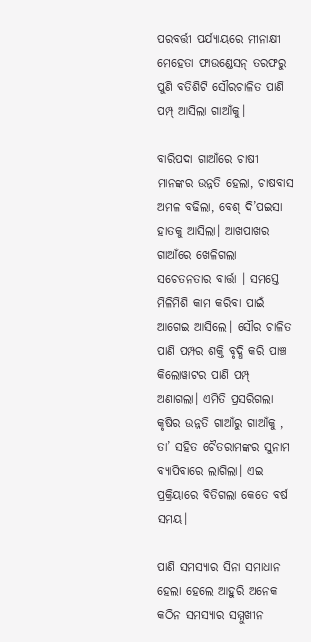ପରବର୍ତ୍ତୀ ପର୍ଯ୍ୟାୟରେ ମୀନାକ୍ଷୀ ମେହେତା ଫାଉଣ୍ଡେସନ୍ ତରଫରୁ ପୁଣି ବତିଶିଟି ସୌରଚାଳିତ ପାଣି ପମ୍ପ୍ ଆସିଲା ଗାଆଁକୁ।

ବାରିପଦା ଗାଆଁରେ ଚାଷୀ ମାନଙ୍କର ଉନ୍ନତି ହେଲା, ଚାଷବାସ ଅମଳ ବଢିଲା, ବେଶ୍ ଦି’ପଇସା ହାତକୁ ଆସିଲା। ଆଖପାଖର ଗାଆଁରେ ଖେଳିଗଲା ସଚେତନତାର ବାର୍ତ୍ତା । ସମସ୍ତେ ମିଳିମିଶି କାମ କରିବା ପାଇଁ ଆଗେଇ ଆସିଲେ। ସୌର ଚାଳିତ ପାଣି ପମ୍ପର ଶକ୍ତି ବୃଦ୍ଧି କରି ପାଞ୍ଚ କିଲୋୱାଟର ପାଣି ପମ୍ପ୍ ଅଣାଗଲା। ଏମିତି ପ୍ରସରିଗଲା କୃଷିର ଉନ୍ନତି ଗାଆଁରୁ ଗାଆଁକୁ , ତା’ ସହିତ ଚୈତରାମଙ୍କର ସୁନାମ ବ୍ୟାପିବାରେ ଲାଗିଲା। ଏଇ ପ୍ରକ୍ରିୟାରେ ବିତିଗଲା କେତେ ବର୍ଷ ସମୟ।

ପାଣି ସମସ୍ୟାର ସିନା ସମାଧାନ ହେଲା ହେଲେ ଆହୁରି ଅନେକ କଠିନ ସମସ୍ୟାର ସମ୍ମୁଖୀନ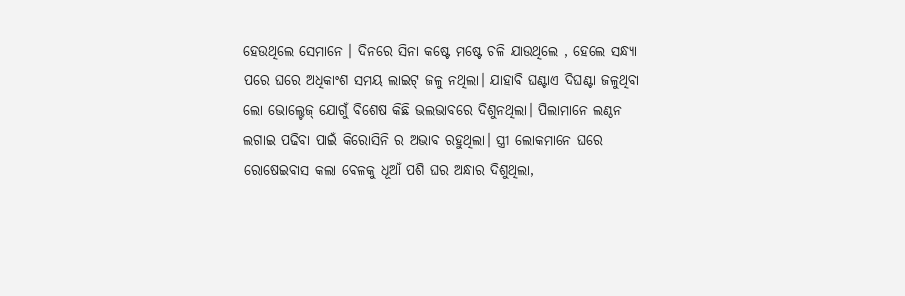ହେଉଥିଲେ ସେମାନେ । ଦିନରେ ସିନା କଷ୍ଟେ ମଷ୍ଟେ ଚଳି ଯାଉଥିଲେ , ହେଲେ ସନ୍ଧ୍ୟା ପରେ ଘରେ ଅଧିକାଂଶ ସମୟ ଲାଇଟ୍ ଜଳୁ ନଥିଲା। ଯାହାବି ଘଣ୍ଟାଏ ଦିଘଣ୍ଟା ଜଳୁଥିବା ଲୋ ଭୋଲ୍ଟେଜ୍ ଯୋଗୁଁ ବିଶେଷ କିଛି ଭଲଭାବରେ ଦିଶୁନଥିଲା। ପିଲାମାନେ ଲଣ୍ଠନ ଲଗାଇ ପଢିବା ପାଇଁ କିରୋସିନି ର ଅଭାବ ରହୁଥିଲା। ସ୍ତ୍ରୀ ଲୋକମାନେ ଘରେ ରୋଷେଇବାସ କଲା ବେଳକୁ ଧୂଆଁ ପଶି ଘର ଅନ୍ଧାର ଦିଶୁଥିଲା,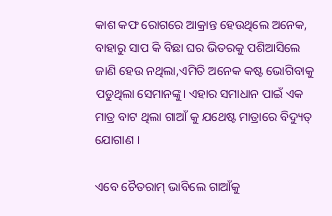କାଶ କଫ ରୋଗରେ ଆକ୍ରାନ୍ତ ହେଉଥିଲେ ଅନେକ, ବାହାରୁ ସାପ କି ବିଛା ଘର ଭିତରକୁ ପଶିଆସିଲେ ଜାଣି ହେଉ ନଥିଲା,ଏମିତି ଅନେକ କଷ୍ଟ ଭୋଗିବାକୁ ପଡୁଥିଲା ସେମାନଙ୍କୁ। ଏହାର ସମାଧାନ ପାଇଁ ଏକ ମାତ୍ର ବାଟ ଥିଲା ଗାଆଁ କୁ ଯଥେଷ୍ଟ ମାତ୍ରାରେ ବିଦ୍ୟୁତ୍ ଯୋଗାଣ ।

ଏବେ ଚୈତରାମ୍ ଭାବିଲେ ଗାଆଁକୁ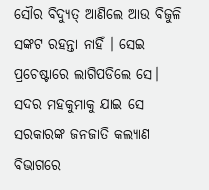ସୌର ବିଦ୍ୟୁତ୍ ଆଣିଲେ ଆଉ ବିଜୁଳି ସଙ୍କଟ ରହନ୍ତା ନାହିଁ । ସେଇ ପ୍ରଚେଷ୍ଟାରେ ଲାଗିପଡିଲେ ସେ। ସଦର ମହକୁମାକୁ ଯାଇ ସେ ସରକାରଙ୍କ ଜନଜାତି କଲ୍ୟାଣ ବିଭାଗରେ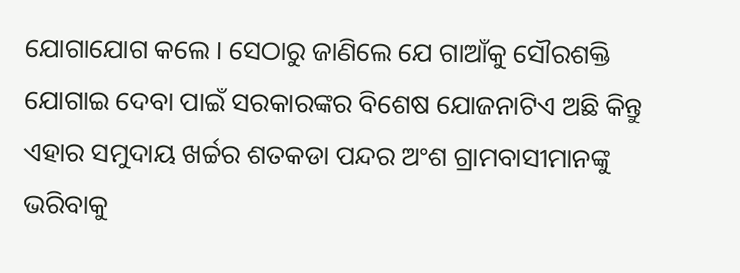ଯୋଗାଯୋଗ କଲେ । ସେଠାରୁ ଜାଣିଲେ ଯେ ଗାଆଁକୁ ସୌରଶକ୍ତି ଯୋଗାଇ ଦେବା ପାଇଁ ସରକାରଙ୍କର ବିଶେଷ ଯୋଜନାଟିଏ ଅଛି କିନ୍ତୁ ଏହାର ସମୁଦାୟ ଖର୍ଚ୍ଚର ଶତକଡା ପନ୍ଦର ଅଂଶ ଗ୍ରାମବାସୀମାନଙ୍କୁ ଭରିବାକୁ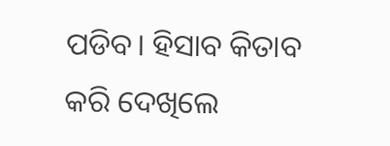ପଡିବ। ହିସାବ କିତାବ କରି ଦେଖିଲେ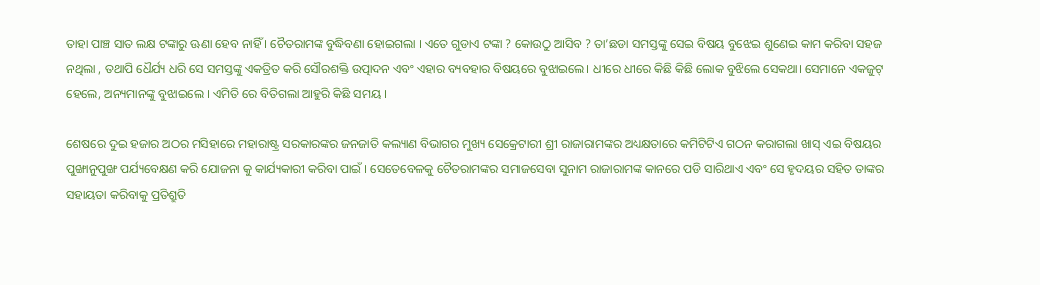ତାହା ପାଞ୍ଚ ସାତ ଲକ୍ଷ ଟଙ୍କାରୁ ଊଣା ହେବ ନାହିଁ । ଚୈତରାମଙ୍କ ବୁଦ୍ଧିବଣା ହୋଇଗଲା । ଏତେ ଗୁଡାଏ ଟଙ୍କା ? କୋଉଠୁ ଆସିବ ? ତା’ଛଡା ସମସ୍ତଙ୍କୁ ସେଇ ବିଷୟ ବୁଝେଇ ଶୁଣେଇ କାମ କରିବା ସହଜ ନଥିଲା , ତଥାପି ଧୈର୍ଯ୍ୟ ଧରି ସେ ସମସ୍ତଙ୍କୁ ଏକତ୍ରିତ କରି ସୌରଶକ୍ତି ଉତ୍ପାଦନ ଏବଂ ଏହାର ବ୍ୟବହାର ବିଷୟରେ ବୁଝାଇଲେ। ଧୀରେ ଧୀରେ କିଛି କିଛି ଲୋକ ବୁଝିଲେ ସେକଥା। ସେମାନେ ଏକଜୁଟ୍ ହେଲେ, ଅନ୍ୟମାନଙ୍କୁ ବୁଝାଇଲେ । ଏମିତି ରେ ବିତିଗଲା ଆହୁରି କିଛି ସମୟ ।

ଶେଷରେ ଦୁଇ ହଜାର ଅଠର ମସିହାରେ ମହାରାଷ୍ଟ୍ର ସରକାରଙ୍କର ଜନଜାତି କଲ୍ୟାଣ ବିଭାଗର ମୁଖ୍ୟ ସେକ୍ରେଟାରୀ ଶ୍ରୀ ରାଜାରାମଙ୍କର ଅଧ୍ୟକ୍ଷତାରେ କମିଟିଟିଏ ଗଠନ କରାଗଲା ଖାସ୍ ଏଇ ବିଷୟର ପୁଙ୍ଖାନୁପୁଙ୍ଖ ପର୍ଯ୍ୟବେକ୍ଷଣ କରି ଯୋଜନା କୁ କାର୍ଯ୍ୟକାରୀ କରିବା ପାଇଁ । ସେତେବେଳକୁ ଚୈତରାମଙ୍କର ସମାଜସେବା ସୁନାମ ରାଜାରାମଙ୍କ କାନରେ ପଡି ସାରିଥାଏ ଏବଂ ସେ ହୃଦୟର ସହିତ ତାଙ୍କର ସହାୟତା କରିବାକୁ ପ୍ରତିଶ୍ରୁତି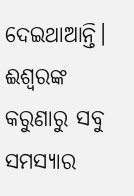ଦେଇଥାଆନ୍ତି। ଈଶ୍ଵରଙ୍କ କରୁଣାରୁ ସବୁ ସମସ୍ୟାର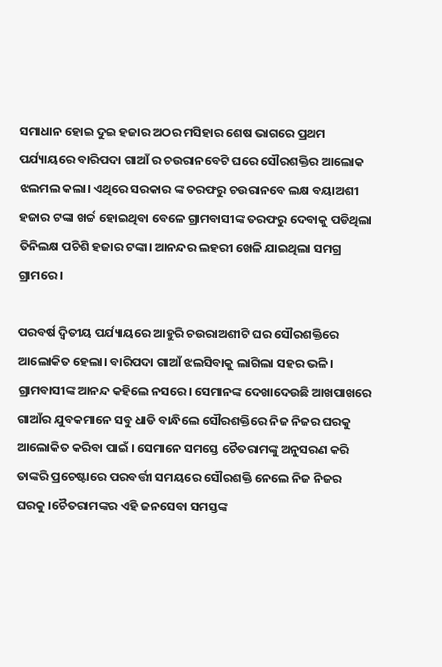ସମାଧାନ ହୋଇ ଦୁଇ ହଜାର ଅଠର ମସିହାର ଶେଷ ଭାଗରେ ପ୍ରଥମ ପର୍ଯ୍ୟାୟରେ ବାରିପଦା ଗାଆଁ ର ଚଉରାନବେଟି ଘରେ ସୌରଶକ୍ତିର ଆଲୋକ ଝଲମଲ କଲା। ଏଥିରେ ସରକାର ଙ୍କ ତରଫରୁ ଚଉରାନବେ ଲକ୍ଷ ବୟାଅଶୀ ହଜାର ଟଙ୍କା ଖର୍ଚ୍ଚ ହୋଇଥିବା ବେଳେ ଗ୍ରାମବାସୀଙ୍କ ତରଫରୁ ଦେବାକୁ ପଡିଥିଲା ତିନିଲକ୍ଷ ପଚିଶି ହଜାର ଟଙ୍କା। ଆନନ୍ଦର ଲହରୀ ଖେଳି ଯାଇଥିଲା ସମଗ୍ର ଗ୍ରାମରେ ।

ପରବର୍ଷ ଦ୍ୱିତୀୟ ପର୍ଯ୍ୟାୟରେ ଆହୁରି ଚଉରାଅଶୀଟି ଘର ସୌରଶକ୍ତିରେ ଆଲୋକିତ ହେଲା। ବାରିପଦା ଗାଆଁ ଝଲସିବାକୁ ଲାଗିଲା ସହର ଭଳି। ଗ୍ରାମବାସୀଙ୍କ ଆନନ୍ଦ କହିଲେ ନସରେ। ସେମାନଙ୍କ ଦେଖାଦେଉଛି ଆଖପାଖରେ ଗାଆଁର ଯୁବକମାନେ ସବୁ ଧାଡି ବାନ୍ଧିଲେ ସୌରଶକ୍ତିରେ ନିଜ ନିଜର ଘରକୁ ଆଲୋକିତ କରିବା ପାଇଁ । ସେମାନେ ସମସ୍ତେ ଚୈତରାମଙ୍କୁ ଅନୁସରଣ କରି ତାଙ୍କରି ପ୍ରଚେଷ୍ଟାରେ ପରବର୍ତ୍ତୀ ସମୟରେ ସୌରଶକ୍ତି ନେଲେ ନିଜ ନିଜର ଘରକୁ ।ଚୈତରାମଙ୍କର ଏହି ଜନସେବା ସମସ୍ତଙ୍କ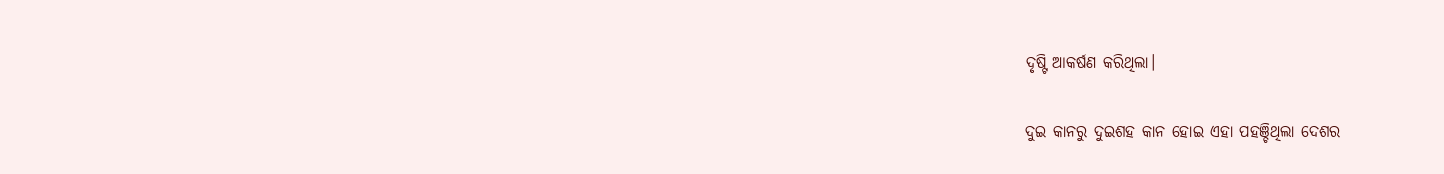ଦୃଷ୍ଟି ଆକର୍ଷଣ କରିଥିଲା।

ଦୁଇ କାନରୁ ଦୁଇଶହ କାନ ହୋଇ ଏହା ପହଞ୍ଚିଥିଲା ଦେଶର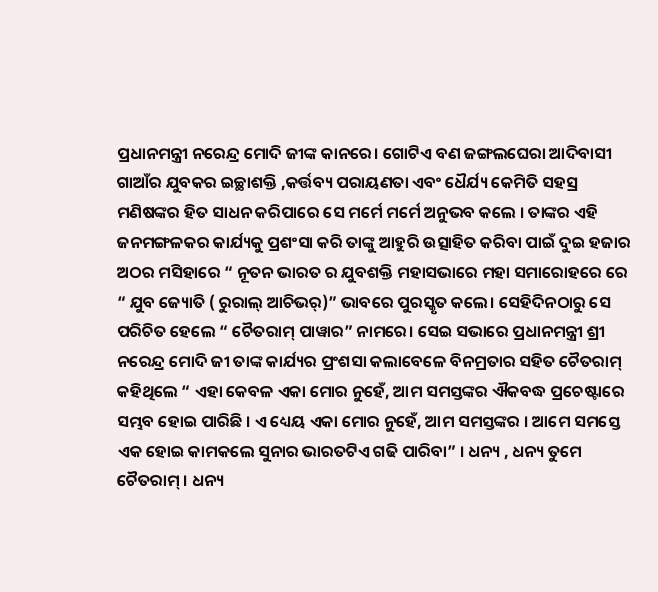ପ୍ରଧାନମନ୍ତ୍ରୀ ନରେନ୍ଦ୍ର ମୋଦି ଜୀଙ୍କ କାନରେ। ଗୋଟିଏ ବଣ ଜଙ୍ଗଲଘେରା ଆଦିବାସୀ ଗାଆଁର ଯୁବକର ଇଚ୍ଛାଶକ୍ତି ,କର୍ତ୍ତବ୍ୟ ପରାୟଣତା ଏବଂ ଧୈର୍ଯ୍ୟ କେମିତି ସହସ୍ର ମଣିଷଙ୍କର ହିତ ସାଧନ କରିପାରେ ସେ ମର୍ମେ ମର୍ମେ ଅନୁଭବ କଲେ । ତାଙ୍କର ଏହି ଜନମଙ୍ଗଳକର କାର୍ଯ୍ୟକୁ ପ୍ରଶଂସା କରି ତାଙ୍କୁ ଆହୁରି ଉତ୍ସାହିତ କରିବା ପାଇଁ ଦୁଇ ହଜାର ଅଠର ମସିହାରେ “ ନୂତନ ଭାରତ ର ଯୁବଶକ୍ତି ମହାସଭାରେ ମହା ସମାରୋହରେ ରେ “ ଯୁବ ଜ୍ୟୋତି ( ରୁରାଲ୍ ଆଚିଭର୍)” ଭାବରେ ପୁରସ୍କୃତ କଲେ। ସେହିଦିନଠାରୁ ସେ ପରିଚିତ ହେଲେ “ ଚୈତରାମ୍ ପାୱାର” ନାମରେ। ସେଇ ସଭାରେ ପ୍ରଧାନମନ୍ତ୍ରୀ ଶ୍ରୀ ନରେନ୍ଦ୍ର ମୋଦି ଜୀ ତାଙ୍କ କାର୍ଯ୍ୟର ପ୍ରଂଶସା କଲାବେଳେ ବିନମ୍ରତାର ସହିତ ଚୈତରାମ୍ କହିଥିଲେ “ ଏହା କେବଳ ଏକା ମୋର ନୁହେଁ, ଆମ ସମସ୍ତଙ୍କର ଐକବଦ୍ଧ ପ୍ରଚେଷ୍ଟାରେ ସମ୍ଭବ ହୋଇ ପାରିଛି । ଏ ଧ୍ୟେୟ ଏକା ମୋର ନୁହେଁ, ଆମ ସମସ୍ତଙ୍କର । ଆମେ ସମସ୍ତେ ଏକ ହୋଇ କାମକଲେ ସୁନାର ଭାରତଟିଏ ଗଢି ପାରିବା” । ଧନ୍ୟ , ଧନ୍ୟ ତୁମେ ଚୈତରାମ୍ । ଧନ୍ୟ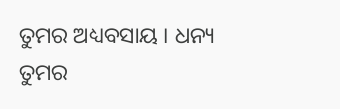ତୁମର ଅଧ୍ୟବସାୟ । ଧନ୍ୟ ତୁମର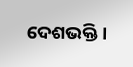ଦେଶଭକ୍ତି।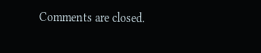Comments are closed.